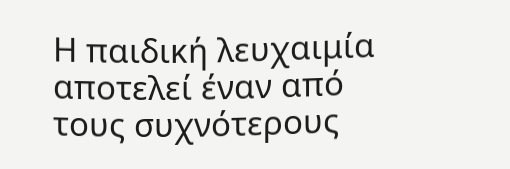Η παιδική λευχαιμία αποτελεί έναν από τους συχνότερους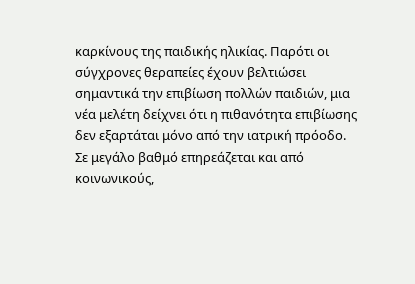καρκίνους της παιδικής ηλικίας. Παρότι οι σύγχρονες θεραπείες έχουν βελτιώσει σημαντικά την επιβίωση πολλών παιδιών, μια νέα μελέτη δείχνει ότι η πιθανότητα επιβίωσης δεν εξαρτάται μόνο από την ιατρική πρόοδο. Σε μεγάλο βαθμό επηρεάζεται και από κοινωνικούς,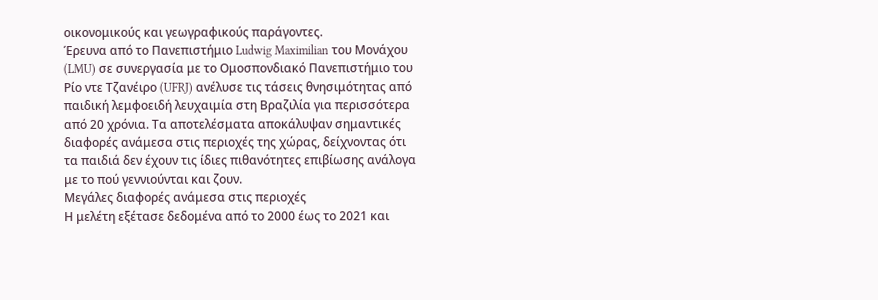οικονομικούς και γεωγραφικούς παράγοντες.
Έρευνα από το Πανεπιστήμιο Ludwig Maximilian του Μονάχου (LMU) σε συνεργασία με το Ομοσπονδιακό Πανεπιστήμιο του Ρίο ντε Τζανέιρο (UFRJ) ανέλυσε τις τάσεις θνησιμότητας από παιδική λεμφοειδή λευχαιμία στη Βραζιλία για περισσότερα από 20 χρόνια. Τα αποτελέσματα αποκάλυψαν σημαντικές διαφορές ανάμεσα στις περιοχές της χώρας, δείχνοντας ότι τα παιδιά δεν έχουν τις ίδιες πιθανότητες επιβίωσης ανάλογα με το πού γεννιούνται και ζουν.
Μεγάλες διαφορές ανάμεσα στις περιοχές
Η μελέτη εξέτασε δεδομένα από το 2000 έως το 2021 και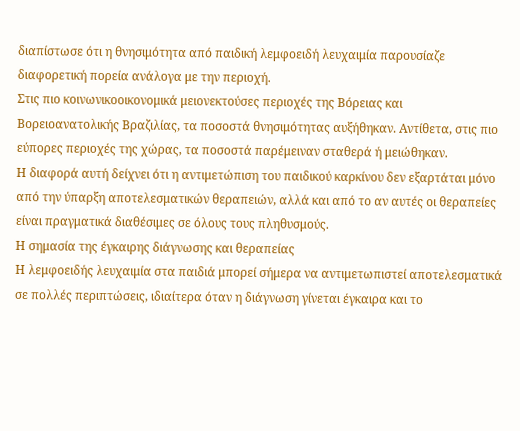διαπίστωσε ότι η θνησιμότητα από παιδική λεμφοειδή λευχαιμία παρουσίαζε διαφορετική πορεία ανάλογα με την περιοχή.
Στις πιο κοινωνικοοικονομικά μειονεκτούσες περιοχές της Βόρειας και Βορειοανατολικής Βραζιλίας, τα ποσοστά θνησιμότητας αυξήθηκαν. Αντίθετα, στις πιο εύπορες περιοχές της χώρας, τα ποσοστά παρέμειναν σταθερά ή μειώθηκαν.
Η διαφορά αυτή δείχνει ότι η αντιμετώπιση του παιδικού καρκίνου δεν εξαρτάται μόνο από την ύπαρξη αποτελεσματικών θεραπειών, αλλά και από το αν αυτές οι θεραπείες είναι πραγματικά διαθέσιμες σε όλους τους πληθυσμούς.
Η σημασία της έγκαιρης διάγνωσης και θεραπείας
Η λεμφοειδής λευχαιμία στα παιδιά μπορεί σήμερα να αντιμετωπιστεί αποτελεσματικά σε πολλές περιπτώσεις, ιδιαίτερα όταν η διάγνωση γίνεται έγκαιρα και το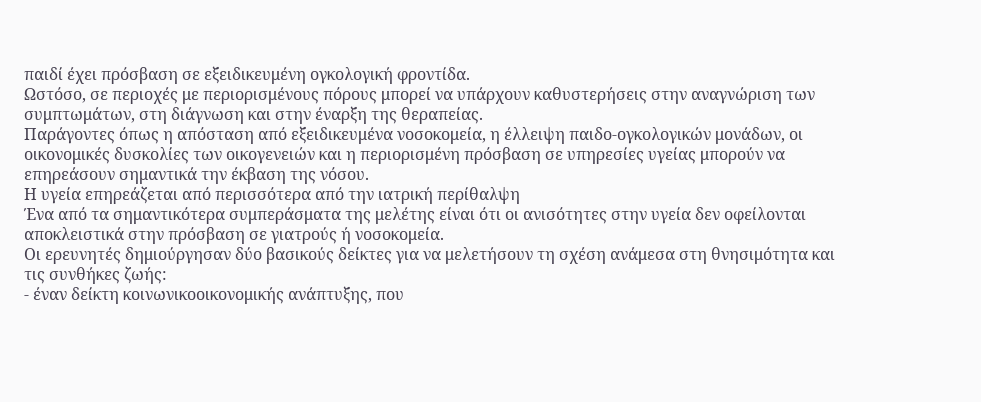παιδί έχει πρόσβαση σε εξειδικευμένη ογκολογική φροντίδα.
Ωστόσο, σε περιοχές με περιορισμένους πόρους μπορεί να υπάρχουν καθυστερήσεις στην αναγνώριση των συμπτωμάτων, στη διάγνωση και στην έναρξη της θεραπείας.
Παράγοντες όπως η απόσταση από εξειδικευμένα νοσοκομεία, η έλλειψη παιδο-ογκολογικών μονάδων, οι οικονομικές δυσκολίες των οικογενειών και η περιορισμένη πρόσβαση σε υπηρεσίες υγείας μπορούν να επηρεάσουν σημαντικά την έκβαση της νόσου.
Η υγεία επηρεάζεται από περισσότερα από την ιατρική περίθαλψη
Ένα από τα σημαντικότερα συμπεράσματα της μελέτης είναι ότι οι ανισότητες στην υγεία δεν οφείλονται αποκλειστικά στην πρόσβαση σε γιατρούς ή νοσοκομεία.
Οι ερευνητές δημιούργησαν δύο βασικούς δείκτες για να μελετήσουν τη σχέση ανάμεσα στη θνησιμότητα και τις συνθήκες ζωής:
- έναν δείκτη κοινωνικοοικονομικής ανάπτυξης, που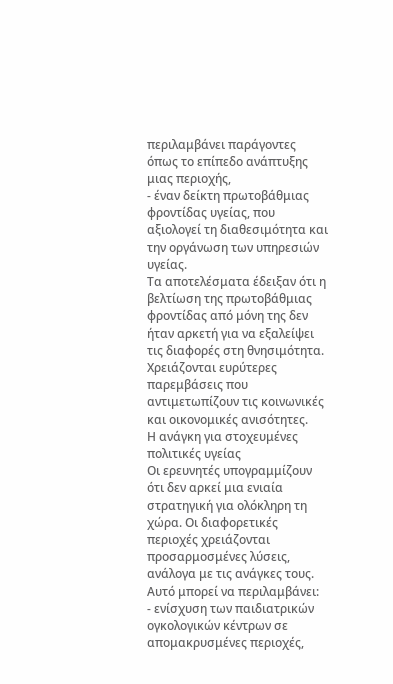περιλαμβάνει παράγοντες όπως το επίπεδο ανάπτυξης μιας περιοχής,
- έναν δείκτη πρωτοβάθμιας φροντίδας υγείας, που αξιολογεί τη διαθεσιμότητα και την οργάνωση των υπηρεσιών υγείας.
Τα αποτελέσματα έδειξαν ότι η βελτίωση της πρωτοβάθμιας φροντίδας από μόνη της δεν ήταν αρκετή για να εξαλείψει τις διαφορές στη θνησιμότητα. Χρειάζονται ευρύτερες παρεμβάσεις που αντιμετωπίζουν τις κοινωνικές και οικονομικές ανισότητες.
Η ανάγκη για στοχευμένες πολιτικές υγείας
Οι ερευνητές υπογραμμίζουν ότι δεν αρκεί μια ενιαία στρατηγική για ολόκληρη τη χώρα. Οι διαφορετικές περιοχές χρειάζονται προσαρμοσμένες λύσεις, ανάλογα με τις ανάγκες τους.
Αυτό μπορεί να περιλαμβάνει:
- ενίσχυση των παιδιατρικών ογκολογικών κέντρων σε απομακρυσμένες περιοχές,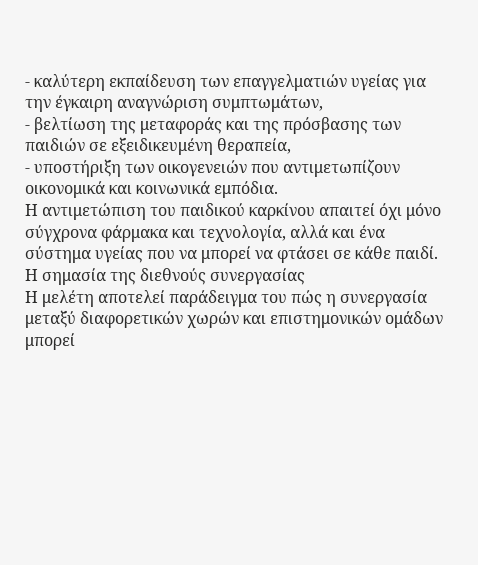- καλύτερη εκπαίδευση των επαγγελματιών υγείας για την έγκαιρη αναγνώριση συμπτωμάτων,
- βελτίωση της μεταφοράς και της πρόσβασης των παιδιών σε εξειδικευμένη θεραπεία,
- υποστήριξη των οικογενειών που αντιμετωπίζουν οικονομικά και κοινωνικά εμπόδια.
Η αντιμετώπιση του παιδικού καρκίνου απαιτεί όχι μόνο σύγχρονα φάρμακα και τεχνολογία, αλλά και ένα σύστημα υγείας που να μπορεί να φτάσει σε κάθε παιδί.
Η σημασία της διεθνούς συνεργασίας
Η μελέτη αποτελεί παράδειγμα του πώς η συνεργασία μεταξύ διαφορετικών χωρών και επιστημονικών ομάδων μπορεί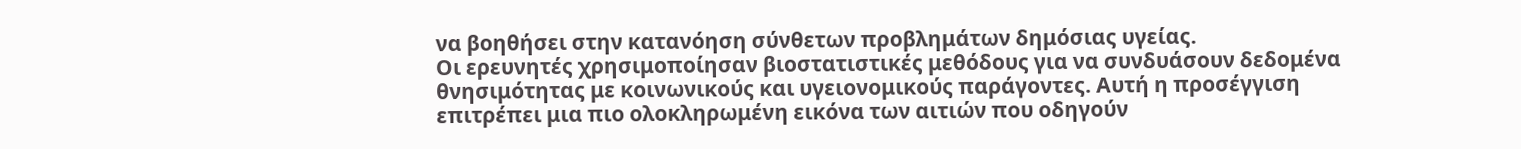να βοηθήσει στην κατανόηση σύνθετων προβλημάτων δημόσιας υγείας.
Οι ερευνητές χρησιμοποίησαν βιοστατιστικές μεθόδους για να συνδυάσουν δεδομένα θνησιμότητας με κοινωνικούς και υγειονομικούς παράγοντες. Αυτή η προσέγγιση επιτρέπει μια πιο ολοκληρωμένη εικόνα των αιτιών που οδηγούν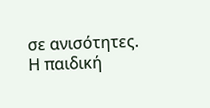σε ανισότητες.
Η παιδική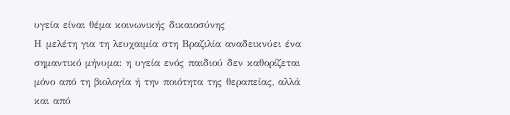υγεία είναι θέμα κοινωνικής δικαιοσύνης
Η μελέτη για τη λευχαιμία στη Βραζιλία αναδεικνύει ένα σημαντικό μήνυμα: η υγεία ενός παιδιού δεν καθορίζεται μόνο από τη βιολογία ή την ποιότητα της θεραπείας, αλλά και από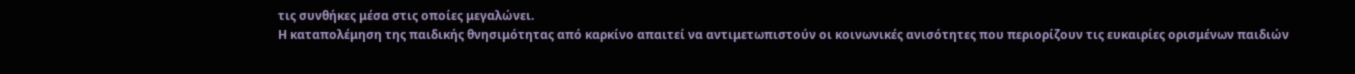τις συνθήκες μέσα στις οποίες μεγαλώνει.
Η καταπολέμηση της παιδικής θνησιμότητας από καρκίνο απαιτεί να αντιμετωπιστούν οι κοινωνικές ανισότητες που περιορίζουν τις ευκαιρίες ορισμένων παιδιών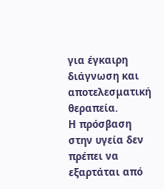για έγκαιρη διάγνωση και αποτελεσματική θεραπεία.
Η πρόσβαση στην υγεία δεν πρέπει να εξαρτάται από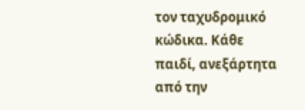τον ταχυδρομικό κώδικα. Κάθε παιδί, ανεξάρτητα από την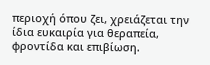περιοχή όπου ζει, χρειάζεται την ίδια ευκαιρία για θεραπεία, φροντίδα και επιβίωση.